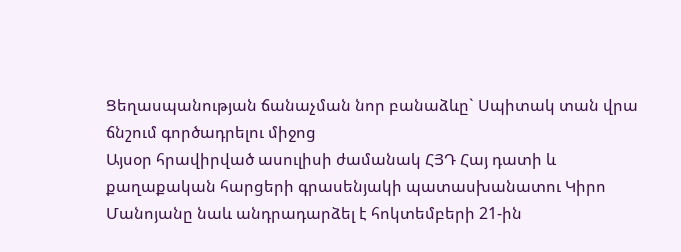Ցեղասպանության ճանաչման նոր բանաձևը` Սպիտակ տան վրա ճնշում գործադրելու միջոց
Այսօր հրավիրված ասուլիսի ժամանակ ՀՅԴ Հայ դատի և քաղաքական հարցերի գրասենյակի պատասխանատու Կիրո Մանոյանը նաև անդրադարձել է հոկտեմբերի 21-ին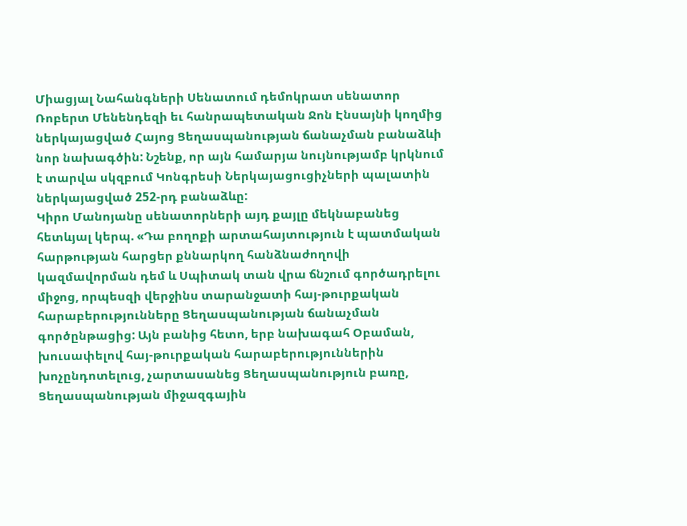Միացյալ Նահանգների Սենատում դեմոկրատ սենատոր Ռոբերտ Մենենդեզի եւ հանրապետական Ջոն Էնսայնի կողմից ներկայացված Հայոց Ցեղասպանության ճանաչման բանաձևի նոր նախագծին: Նշենք, որ այն համարյա նույնությամբ կրկնում է տարվա սկզբում Կոնգրեսի Ներկայացուցիչների պալատին ներկայացված 252-րդ բանաձևը:
Կիրո Մանոյանը սենատորների այդ քայլը մեկնաբանեց հետևյալ կերպ. «Դա բողոքի արտահայտություն է պատմական հարթության հարցեր քննարկող հանձնաժողովի կազմավորման դեմ և Սպիտակ տան վրա ճնշում գործադրելու միջոց, որպեսզի վերջինս տարանջատի հայ-թուրքական հարաբերությունները Ցեղասպանության ճանաչման գործընթացից: Այն բանից հետո, երբ նախագահ Օբաման, խուսափելով հայ-թուրքական հարաբերություններին խոչընդոտելուց, չարտասանեց Ցեղասպանություն բառը, Ցեղասպանության միջազգային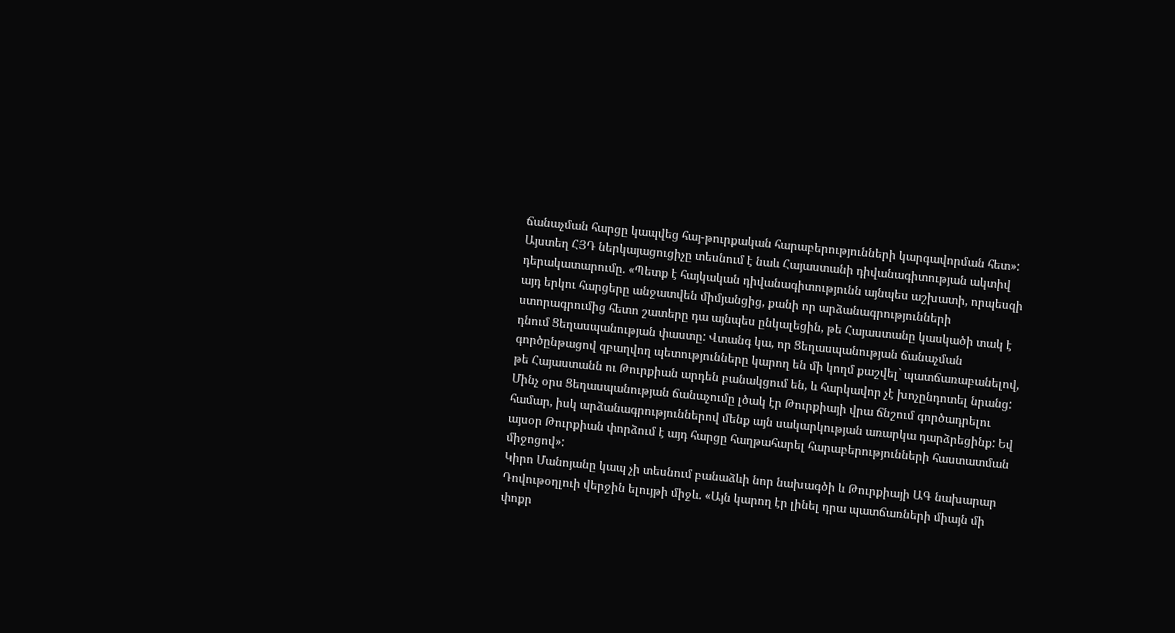ճանաչման հարցը կապվեց հայ-թուրքական հարաբերությունների կարգավորման հետ»:
Այստեղ ՀՅԴ ներկայացուցիչը տեսնում է նաև Հայաստանի դիվանագիտության ակտիվ դերակատարումը. «Պետք է հայկական դիվանագիտությունն այնպես աշխատի, որպեսզի այդ երկու հարցերը անջատվեն միմյանցից, քանի որ արձանագրությունների ստորագրումից հետո շատերը դա այնպես ընկալեցին, թե Հայաստանը կասկածի տակ է դնում Ցեղասպանության փաստը: Վտանգ կա, որ Ցեղասպանության ճանաչման գործընթացով զբաղվող պետությունները կարող են մի կողմ քաշվել` պատճառաբանելով, թե Հայաստանն ու Թուրքիան արդեն բանակցում են, և հարկավոր չէ խոչընդոտել նրանց:
Մինչ օրս Ցեղասպանության ճանաչումը լծակ էր Թուրքիայի վրա ճնշում գործադրելու համար, իսկ արձանագրություններով մենք այն սակարկության առարկա դարձրեցինք: Եվ այսօր Թուրքիան փորձում է այդ հարցը հաղթահարել հարաբերությունների հաստատման միջոցով»:
Կիրո Մանոյանը կապ չի տեսնում բանաձևի նոր նախագծի և Թուրքիայի ԱԳ նախարար Դովութօղլուի վերջին ելույթի միջև. «Այն կարող էր լինել դրա պատճառների միայն մի փոքր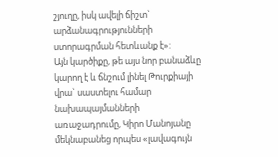շյուղը, իսկ ավելի ճիշտ` արձանագրությունների ստորագրման հետևանք է»:
Այն կարծիքը, թե այս նոր բանաձևը կարող է և ճնշում լինել Թուրքիայի վրա` սաստելու համար նախապայմանների առաջադրումը, Կիրո Մանոյանը մեկնաբանեց որպես «լավագույն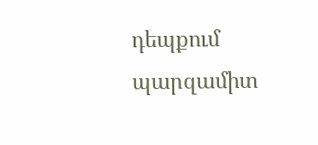դեպքում պարզամիտ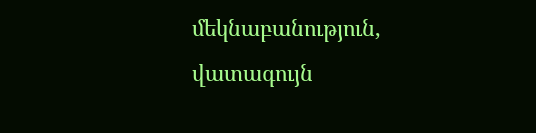մեկնաբանություն, վատագույն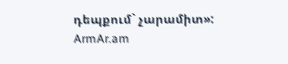դեպքում` չարամիտ»:
ArmAr.am